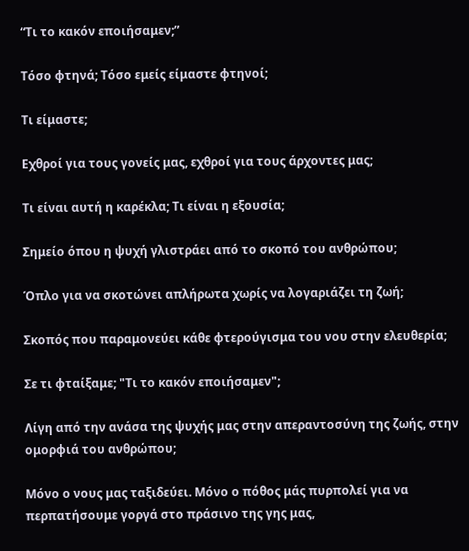“Τι το κακόν εποιήσαμεν;”

Τόσο φτηνά; Τόσο εμείς είμαστε φτηνοί;

Τι είμαστε;

Εχθροί για τους γονείς μας, εχθροί για τους άρχοντες μας;

Τι είναι αυτή η καρέκλα; Τι είναι η εξουσία;

Σημείο όπου η ψυχή γλιστράει από το σκοπό του ανθρώπου;

Όπλο για να σκοτώνει απλήρωτα χωρίς να λογαριάζει τη ζωή;

Σκοπός που παραμονεύει κάθε φτερούγισμα του νου στην ελευθερία;

Σε τι φταίξαμε; "Τι το κακόν εποιήσαμεν";

Λίγη από την ανάσα της ψυχής μας στην απεραντοσύνη της ζωής, στην ομορφιά του ανθρώπου;

Μόνο ο νους μας ταξιδεύει. Μόνο ο πόθος μάς πυρπολεί για να περπατήσουμε γοργά στο πράσινο της γης μας,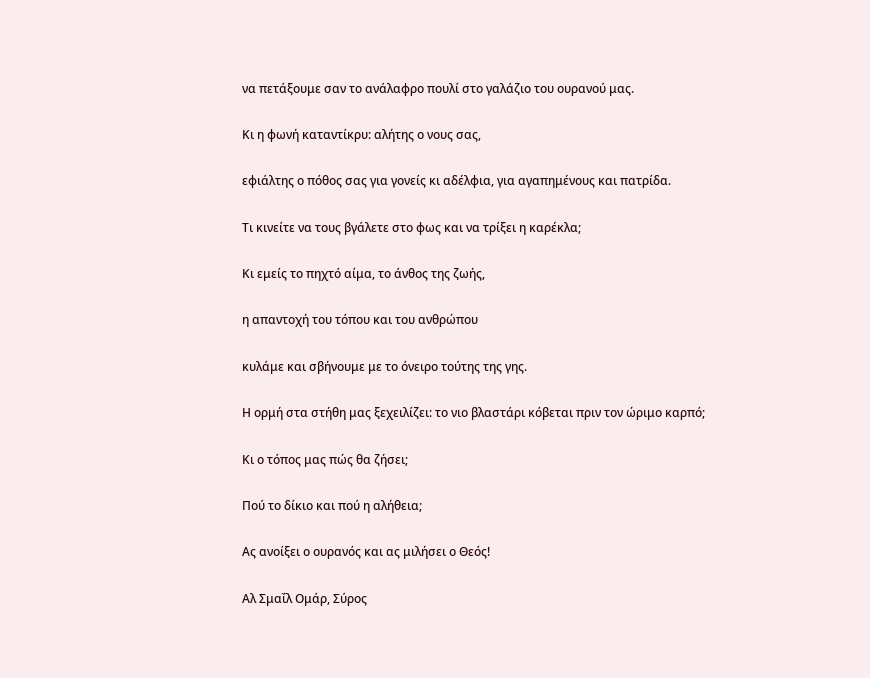να πετάξουμε σαν το ανάλαφρο πουλί στο γαλάζιο του ουρανού μας.

Κι η φωνή καταντίκρυ: αλήτης ο νους σας,

εφιάλτης ο πόθος σας για γονείς κι αδέλφια, για αγαπημένους και πατρίδα.

Τι κινείτε να τους βγάλετε στο φως και να τρίξει η καρέκλα;

Κι εμείς το πηχτό αίμα, το άνθος της ζωής,

η απαντοχή του τόπου και του ανθρώπου

κυλάμε και σβήνουμε με το όνειρο τούτης της γης.

Η ορμή στα στήθη μας ξεχειλίζει: το νιο βλαστάρι κόβεται πριν τον ώριμο καρπό;

Κι ο τόπος μας πώς θα ζήσει;

Πού το δίκιο και πού η αλήθεια;

Ας ανοίξει ο ουρανός και ας μιλήσει ο Θεός!

Αλ Σμαΐλ Ομάρ, Σύρος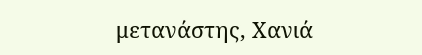μετανάστης, Χανιά